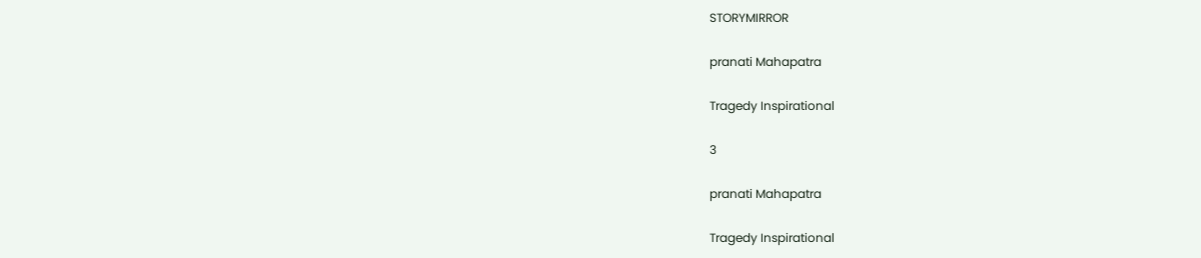STORYMIRROR

pranati Mahapatra

Tragedy Inspirational

3

pranati Mahapatra

Tragedy Inspirational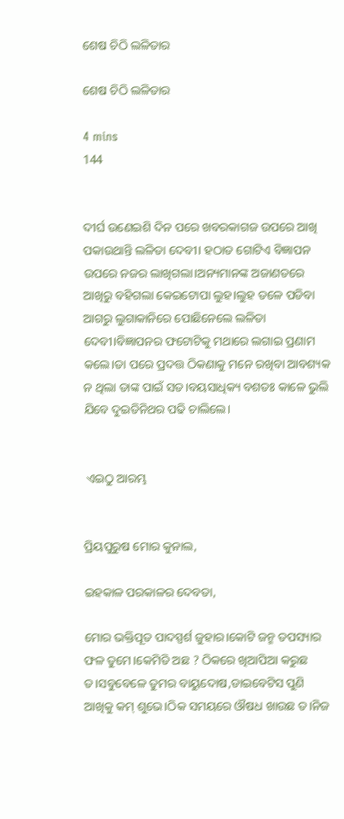ଶେଷ ଚିଠି ଲଳିତାର

ଶେଷ ଚିଠି ଲଳିତାର

4 mins
144


ଦୀର୍ଘ ଉଣେଇଶି ଦିନ ପରେ ଖବରକାଗଜ ଉପରେ ଆଖି ପକାଉଥାନ୍ତି ଲଳିତା ଦେବୀ। ହଠାତ ଗୋଟିଏ ବିଜ୍ଞାପନ ଉପରେ ନଜର ଲାଖିଗଲା।ଅନ୍ୟମାନଙ୍କ ଅଜାଣତରେ ଆଖିରୁ ବହିଗଲା କେଇଟୋପା ଲୁହ।ଲୁହ ତଳେ ପଡିବା ଆଗରୁ ଲୁଗାକାନିରେ ପୋଛିନେଲେ ଲଳିତା ଦେବୀ।ବିଜ୍ଞାପନର ଫଟୋଟିକୁ ମଥାରେ ଲଗାଇ ପ୍ରଣାମ କଲେ।ତା ପରେ ପ୍ରଦତ୍ତ ଠିକଣାକୁ ମନେ ରଖିବା ଆବଶ୍ୟକ ନ ଥିଲା ତାଙ୍କ ପାଇଁ ସତ।ବୟସାଧିକ୍ୟ ବଶତଃ କାଳେ ଭୁଲି ଯିବେ ଦୁଇତିନିଥର ପଢି ଚାଲିଲେ।


 ଏଇଠୁ ଆରମ୍ଭ


ପ୍ରିୟପୁରୁଷ ମୋର କୁନାଲ,

ଇହକାଳ ପରକାଳର ଦେବତା,

ମୋର ଭକ୍ତିପୂତ ପାଦସ୍ପର୍ଶ ଜୁହାର।କୋଟି ଜନ୍ମ ତପସ୍ୟାର ଫଳ ତୁମେ।କେମିତି ଅଛ ? ଠିକରେ ଖିଆପିଆ କରୁଛ ତ।ସବୁବେଳେ ତୁମର ବାୟୁଦୋଷ,ଡାଇବେଟିସ ପୁଣି ଆଖିକୁ କମ୍ ଶୁଭେ।ଠିକ ସମୟରେ ଔଷଧ ଖାଉଛ ତ।ନିଜ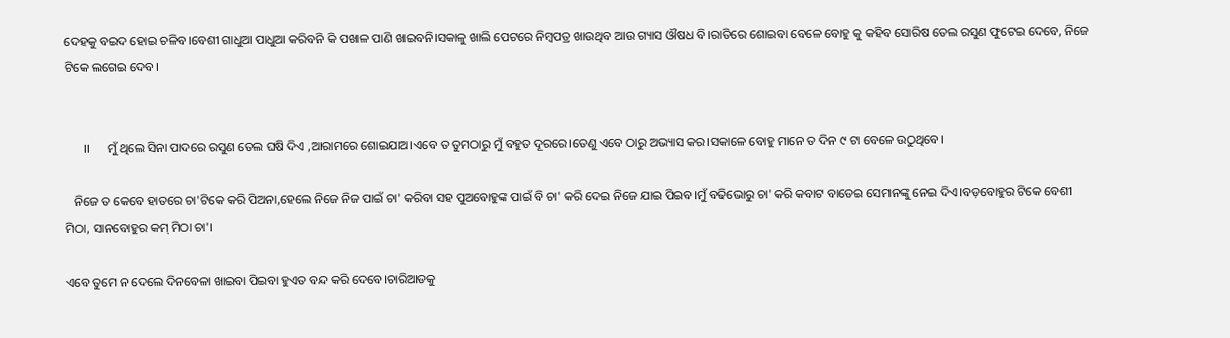ଦେହକୁ ବଇଦ ହୋଇ ଚଳିବ।ବେଶୀ ଗାଧୁଆ ପାଧୁଆ କରିବନି କି ପଖାଳ ପାଣି ଖାଇବନି।ସକାଳୁ ଖାଲି ପେଟରେ ନିମ୍ବପତ୍ର ଖାଉଥିବ ଆଉ ଗ୍ୟାସ ଔଷଧ ବି।ରାତିରେ ଶୋଇବା ବେଳେ ବୋହୁ କୁ କହିବ ସୋରିଷ ତେଲ ରସୁଣ ଫୁଟେଇ ଦେବେ, ନିଜେ ଟିକେ ଲଗେଇ ଦେବ।


      ।।      ମୁଁ ଥିଲେ ସିନା ପାଦରେ ରସୁଣ ତେଲ ଘଷି ଦିଏ ,ଆରାମରେ ଶୋଇଯାଅ।ଏବେ ତ ତୁମଠାରୁ ମୁଁ ବହୁତ ଦୂରରେ।ତେଣୁ ଏବେ ଠାରୁ ଅଭ୍ୟାସ କର।ସକାଳେ ବୋହୁ ମାନେ ତ ଦିନ ୯ ଟା ବେଳେ ଉଠୁଥିବେ।

   ନିଜେ ତ କେବେ ହାତରେ ଚା'ଟିକେ କରି ପିଅନା,ହେଲେ ନିଜେ ନିଜ ପାଇଁ ଚା' କରିବା ସହ ପୁଅବୋହୁଙ୍କ ପାଇଁ ବି ଚା' କରି ଦେଇ ନିଜେ ଯାଇ ପିଇବ।ମୁଁ ବଢିଭୋରୁ ଚା' କରି କବାଟ ବାଡେଇ ସେମାନଙ୍କୁ ନେଇ ଦିଏ।ବଡ଼ବୋହୁର ଟିକେ ବେଶୀ ମିଠା, ସାନବୋହୁର କମ୍ ମିଠା ଚା'।

ଏବେ ତୁମେ ନ ଦେଲେ ଦିନବେଳା ଖାଇବା ପିଇବା ହୁଏତ ବନ୍ଦ କରି ଦେବେ।ଚାରିଆଡକୁ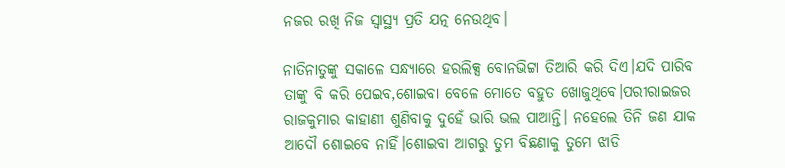ନଜର ରଖି ନିଜ ସ୍ଵାସ୍ଥ୍ୟ ପ୍ରତି ଯତ୍ନ ନେଉଥିବ।

ନାତିନାତୁଙ୍କୁ ସକାଳେ ସନ୍ଧ୍ୟାରେ ହରଲିକ୍ସ ବୋନଭିଟ୍ଟା ତିଆରି କରି ଦିଏ।ଯଦି ପାରିବ ତାଙ୍କୁ ବି କରି ପେଇବ,ଶୋଇବା ବେଳେ ମୋତେ ବହୁତ ଖୋଜୁଥିବେ।ପରୀରାଇଜର ରାଜକୁମାର କାହାଣୀ ଶୁଣିବାକୁ ଦୁହେଁ ଭାରି ଭଲ ପାଆନ୍ତି। ନହେଲେ ତିନି ଜଣ ଯାକ ଆଦୌ ଶୋଇବେ ନାହିଁ।ଶୋଇବା ଆଗରୁ ତୁମ ବିଛଣାକୁ ତୁମେ ଝାଡି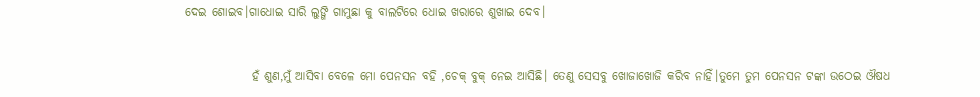ଦେଇ ଶୋଇବ।ଗାଧୋଇ ସାରି ଲୁଙ୍ଗି ଗାମୁଛା କୁ ବାଲଟିରେ ଧୋଇ ଖରାରେ ଶୁଖାଇ ଦେବ।


              ହଁ ଶୁଣ,ମୁଁ ଆସିବା ବେଳେ ମୋ ପେନସନ ବହି ,ଚେକ୍ ବୁକ୍ ନେଇ ଆସିଛି। ତେଣୁ ସେସବୁ ଖୋଜାଖୋଜି କରିବ ନାହିଁ।ତୁମେ ତୁମ ପେନସନ ଟଙ୍କା ଉଠେଇ ଔଷଧ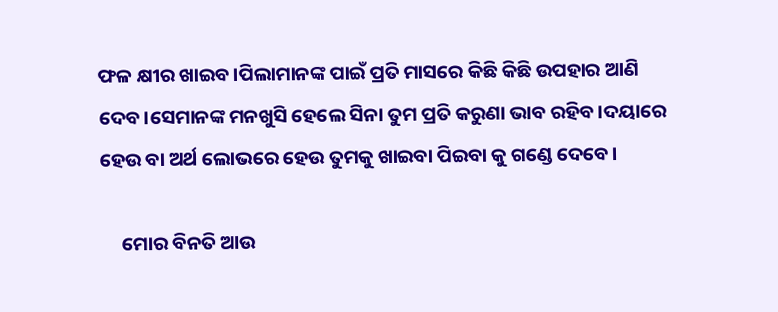ଫଳ କ୍ଷୀର ଖାଇବ।ପିଲାମାନଙ୍କ ପାଇଁ ପ୍ରତି ମାସରେ କିଛି କିଛି ଉପହାର ଆଣି ଦେବ।ସେମାନଙ୍କ ମନଖୁସି ହେଲେ ସିନା ତୁମ ପ୍ରତି କରୁଣା ଭାବ ରହିବ।ଦୟାରେ ହେଉ ବା ଅର୍ଥ ଲୋଭରେ ହେଉ ତୁମକୁ ଖାଇବା ପିଇବା କୁ ଗଣ୍ଡେ ଦେବେ।

     ମୋର ବିନତି ଆଉ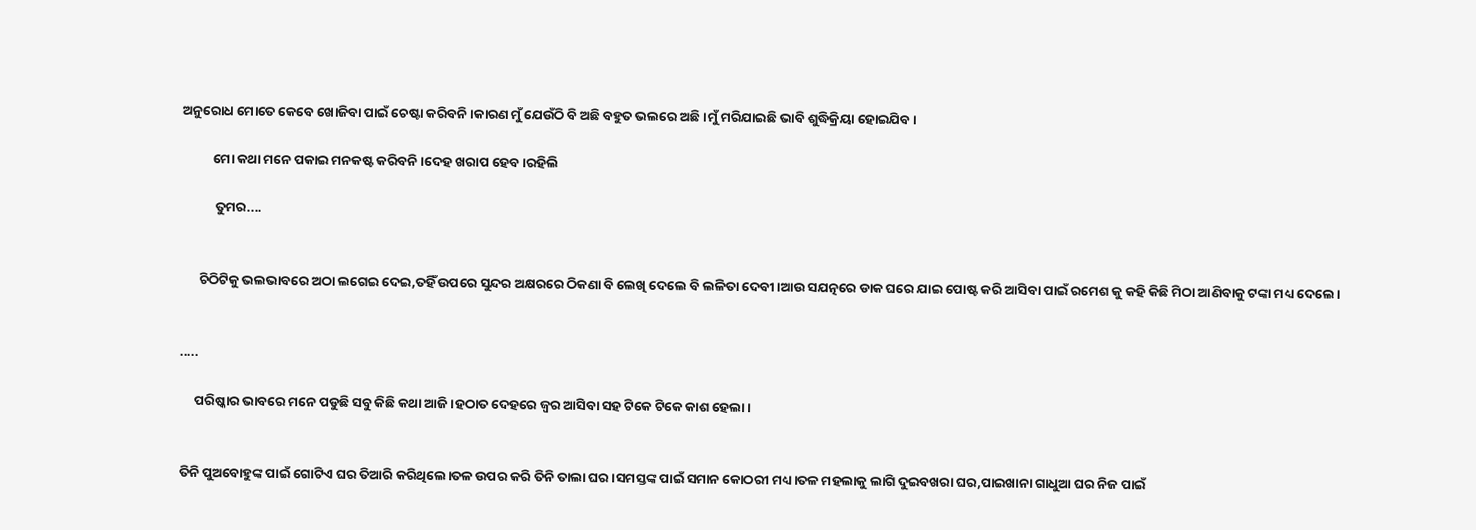ଅନୁରୋଧ ମୋତେ କେବେ ଖୋଜିବା ପାଇଁ ଚେଷ୍ଟା କରିବନି।କାରଣ ମୁଁ ଯେଉଁଠି ବି ଅଛି ବହୁତ ଭଲରେ ଅଛି।ମୁଁ ମରିଯାଇଛି ଭାବି ଶୁଦ୍ଧିକ୍ରିୟା ହୋଇଯିବ।

          ମୋ କଥା ମନେ ପକାଇ ମନକଷ୍ଟ କରିବନି।ଦେହ ଖରାପ ହେବ।ରହିଲି

           ତୁମର....


      ଚିଠିଟିକୁ ଭଲଭାବରେ ଅଠା ଲଗେଇ ଦେଇ,ତହିଁ ଉପରେ ସୁନ୍ଦର ଅକ୍ଷରରେ ଠିକଣା ବି ଲେଖି ଦେଲେ ବି ଲଳିତା ଦେବୀ।ଆଉ ସଯତ୍ନରେ ଡାକ ଘରେ ଯାଇ ପୋଷ୍ଟ କରି ଆସିବା ପାଇଁ ରମେଶ କୁ କହି କିଛି ମିଠା ଆଣିବାକୁ ଟଙ୍କା ମଧ୍ୟ ଦେଲେ।


.....

     ପରିଷ୍କାର ଭାବରେ ମନେ ପଡୁଛି ସବୁ କିଛି କଥା ଆଜି।ହଠାତ ଦେହରେ ଜ୍ଵର ଆସିବା ସହ ଟିକେ ଟିକେ କାଶ ହେଲା।


ତିନି ପୁଅବୋହୁଙ୍କ ପାଇଁ ଗୋଟିଏ ଘର ତିଆରି କରିଥିଲେ।ତଳ ଉପର କରି ତିନି ତାଲା ଘର।ସମସ୍ତଙ୍କ ପାଇଁ ସମାନ କୋଠରୀ ମଧ୍ୟ।ତଳ ମହଲାକୁ ଲାଗି ଦୁଇବଖରା ଘର,ପାଇଖାନା ଗାଧୁଆ ଘର ନିଜ ପାଇଁ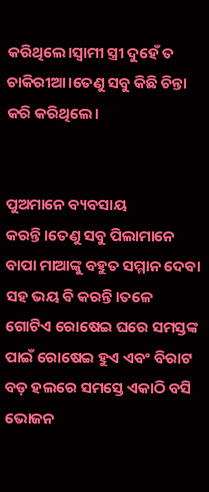କରିଥିଲେ।ସ୍ଵାମୀ ସ୍ତ୍ରୀ ଦୁହେଁ ତ ଚାକିରୀଆ।ତେଣୁ ସବୁ କିଛି ଚିନ୍ତା କରି କରିଥିଲେ।


ପୁଅମାନେ ବ୍ୟବସାୟ କରନ୍ତି।ତେଣୁ ସବୁ ପିଲାମାନେ ବାପା ମାଆଙ୍କୁ ବହୁତ ସମ୍ମାନ ଦେବା ସହ ଭୟ ବି କରନ୍ତି।ତଳେ ଗୋଟିଏ ରୋଷେଇ ଘରେ ସମସ୍ତଙ୍କ ପାଇଁ ରୋଷେଇ ହୁଏ ଏବଂ ବିରାଟ ବଡ଼ ହଲରେ ସମସ୍ତେ ଏକାଠି ବସି ଭୋଜନ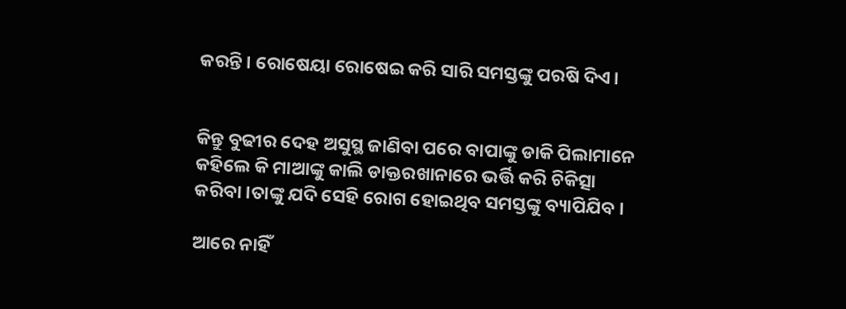କରନ୍ତି। ରୋଷେୟା ରୋଷେଇ କରି ସାରି ସମସ୍ତଙ୍କୁ ପରଷି ଦିଏ।


କିନ୍ତୁ ବୁଢୀର ଦେହ ଅସୁସ୍ଥ ଜାଣିବା ପରେ ବାପାଙ୍କୁ ଡାକି ପିଲାମାନେ କହିଲେ କି ମାଆଙ୍କୁ କାଲି ଡାକ୍ତରଖାନାରେ ଭର୍ତ୍ତି କରି ଚିକିତ୍ସା କରିବା।ତାଙ୍କୁ ଯଦି ସେହି ରୋଗ ହୋଇଥିବ ସମସ୍ତଙ୍କୁ ବ୍ୟାପିଯିବ।

ଆରେ ନାହିଁ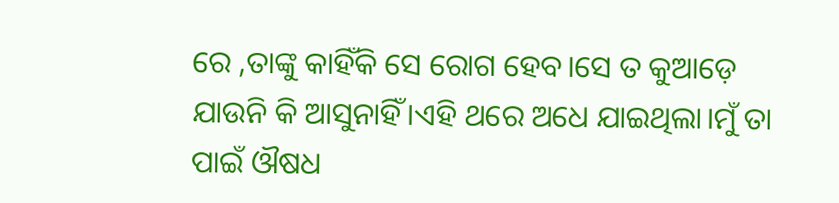ରେ ,ତାଙ୍କୁ କାହିଁକି ସେ ରୋଗ ହେବ।ସେ ତ କୁଆଡ଼େ ଯାଉନି କି ଆସୁନାହିଁ।ଏହି ଥରେ ଅଧେ ଯାଇଥିଲା।ମୁଁ ତା ପାଇଁ ଔଷଧ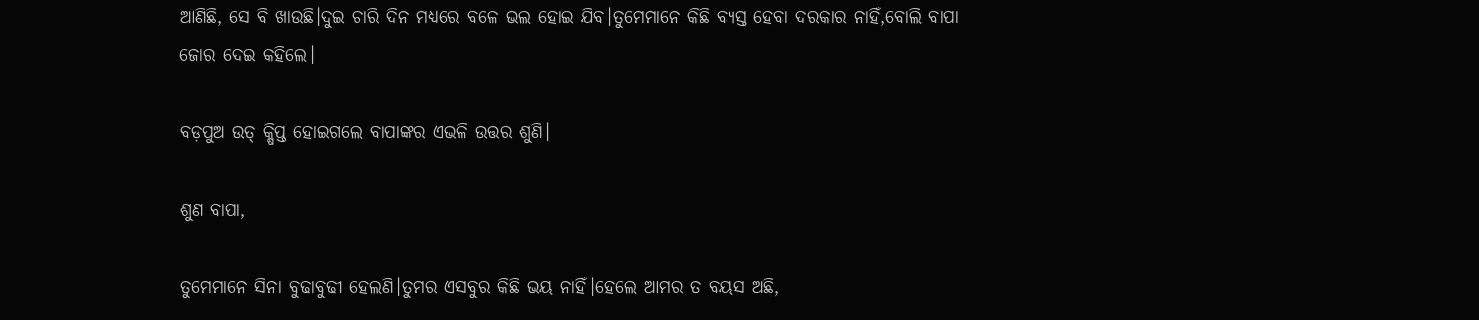ଆଣିଛି, ସେ ବି ଖାଉଛି।ଦୁଇ ଚାରି ଦିନ ମଧ୍ୟରେ ବଳେ ଭଲ ହୋଇ ଯିବ।ତୁମେମାନେ କିଛି ବ୍ୟସ୍ତ ହେବା ଦରକାର ନାହିଁ,ବୋଲି ବାପା ଜୋର ଦେଇ କହିଲେ।

ବଡ଼ପୁଅ ଉତ୍ କ୍ଷିପ୍ତ ହୋଇଗଲେ ବାପାଙ୍କର ଏଭଳି ଉତ୍ତର ଶୁଣି।

ଶୁଣ ବାପା,

ତୁମେମାନେ ସିନା ବୁଢାବୁଢୀ ହେଲଣି।ତୁମର ଏସବୁର କିଛି ଭୟ ନାହିଁ।ହେଲେ ଆମର ତ ବୟସ ଅଛି,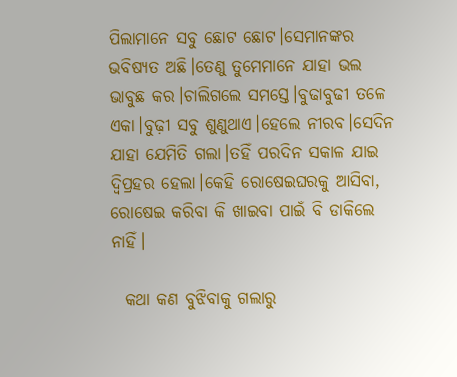ପିଲାମାନେ ସବୁ ଛୋଟ ଛୋଟ।ସେମାନଙ୍କର ଭବିଷ୍ୟତ ଅଛି।ତେଣୁ ତୁମେମାନେ ଯାହା ଭଲ ଭାବୁଛ କର।ଚାଲିଗଲେ ସମସ୍ତେ।ବୁଢାବୁଢୀ ତଳେ ଏକା।ବୁଢ଼ୀ ସବୁ ଶୁଣୁଥାଏ।ହେଲେ ନୀରବ।ସେଦିନ ଯାହା ଯେମିତି ଗଲା।ତହିଁ ପରଦିନ ସକାଳ ଯାଇ ଦ୍ଵିପ୍ରହର ହେଲା।କେହି ରୋଷେଇଘରକୁ ଆସିବା, ରୋଷେଇ କରିବା କି ଖାଇବା ପାଇଁ ବି ଡାକିଲେ ନାହିଁ।

  କଥା କଣ ବୁଝିବାକୁ ଗଲାରୁ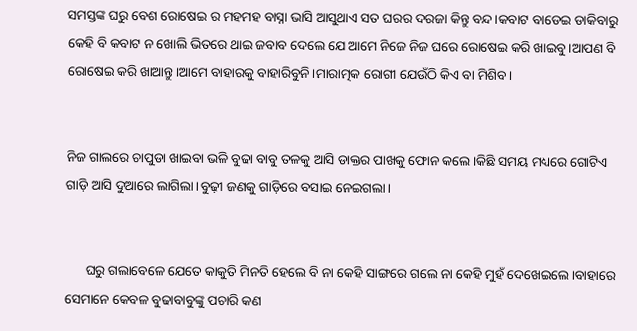ସମସ୍ତଙ୍କ ଘରୁ ବେଶ ରୋଷେଇ ର ମହମହ ବାସ୍ନା ଭାସି ଆସୁଥାଏ ସତ ଘରର ଦରଜା କିନ୍ତୁ ବନ୍ଦ।କବାଟ ବାଡେଇ ଡାକିବାରୁ କେହି ବି କବାଟ ନ ଖୋଲି ଭିତରେ ଥାଇ ଜବାବ ଦେଲେ ଯେ ଆମେ ନିଜେ ନିଜ ଘରେ ରୋଷେଇ କରି ଖାଇବୁ।ଆପଣ ବି ରୋଷେଇ କରି ଖାଆନ୍ତୁ।ଆମେ ବାହାରକୁ ବାହାରିବୁନି।ମାରାତ୍ମକ ରୋଗୀ ଯେଉଁଠି କିଏ ବା ମିଶିବ।


ନିଜ ଗାଲରେ ଚାପୁଡା ଖାଇବା ଭଳି ବୁଢା ବାବୁ ତଳକୁ ଆସି ଡାକ୍ତର ପାଖକୁ ଫୋନ କଲେ।କିଛି ସମୟ ମଧ୍ୟରେ ଗୋଟିଏ ଗାଡ଼ି ଆସି ଦୁଆରେ ଲାଗିଲା।ବୁଢ଼ୀ ଜଣକୁ ଗାଡ଼ିରେ ବସାଇ ନେଇଗଲା।


      ଘରୁ ଗଲାବେଳେ ଯେତେ କାକୁତି ମିନତି ହେଲେ ବି ନା କେହି ସାଙ୍ଗରେ ଗଲେ ନା କେହି ମୁହଁ ଦେଖେଇଲେ।ବାହାରେ ସେମାନେ କେବଳ ବୁଢାବାବୁଙ୍କୁ ପଚାରି କଣ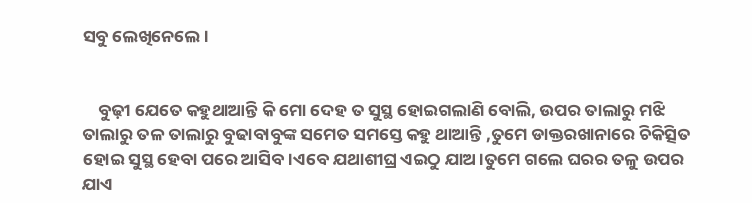ସବୁ ଲେଖିନେଲେ।


    ବୁଢ଼ୀ ଯେତେ କହୁଥାଆନ୍ତି କି ମୋ ଦେହ ତ ସୁସ୍ଥ ହୋଇଗଲାଣି ବୋଲି, ଉପର ତାଲାରୁ ମଝି ତାଲାରୁ ତଳ ତାଲାରୁ ବୁଢାବାବୁଙ୍କ ସମେତ ସମସ୍ତେ କହୁ ଥାଆନ୍ତି ,ତୁମେ ଡାକ୍ତରଖାନାରେ ଚିକିତ୍ସିତ ହୋଇ ସୁସ୍ଥ ହେବା ପରେ ଆସିବ।ଏବେ ଯଥାଶୀଘ୍ର ଏଇଠୁ ଯାଅ।ତୁମେ ଗଲେ ଘରର ତଳୁ ଉପର ଯାଏ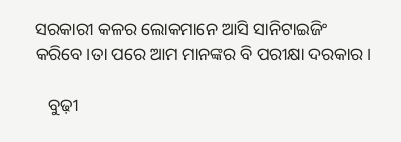ସରକାରୀ କଳର ଲୋକମାନେ ଆସି ସାନିଟାଇଜିଂ କରିବେ।ତା ପରେ ଆମ ମାନଙ୍କର ବି ପରୀକ୍ଷା ଦରକାର।

   ବୁଢ଼ୀ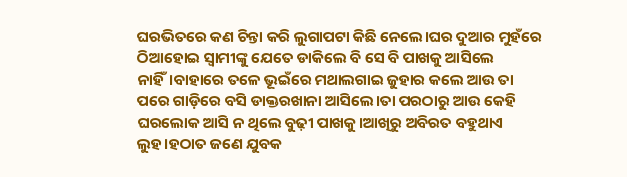ଘରଭିତରେ କଣ ଚିନ୍ତା କରି ଲୁଗାପଟା କିଛି ନେଲେ।ଘର ଦୁଆର ମୁହଁରେ ଠିଆହୋଇ ସ୍ଵାମୀଙ୍କୁ ଯେତେ ଡାକିଲେ ବି ସେ ବି ପାଖକୁ ଆସିଲେ ନାହିଁ।ବାହାରେ ତଳେ ଭୂଇଁରେ ମଥାଲଗାଇ ଜୁହାର କଲେ ଆଉ ତା ପରେ ଗାଡ଼ିରେ ବସି ଡାକ୍ତରଖାନା ଆସିଲେ।ତା ପରଠାରୁ ଆଉ କେହି ଘରଲୋକ ଆସି ନ ଥିଲେ ବୁଢ଼ୀ ପାଖକୁ।ଆଖିରୁ ଅବିରତ ବହୁଥାଏ ଲୁହ।ହଠାତ ଜଣେ ଯୁବକ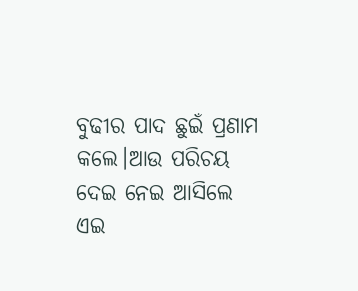ବୁଢୀର ପାଦ ଛୁଇଁ ପ୍ରଣାମ କଲେ।ଆଉ ପରିଚୟ ଦେଇ ନେଇ ଆସିଲେ ଏଇ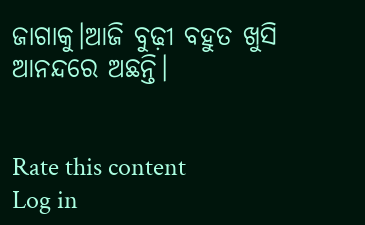ଜାଗାକୁ।ଆଜି ବୁଢ଼ୀ ବହୁତ ଖୁସି ଆନନ୍ଦରେ ଅଛନ୍ତି।


Rate this content
Log in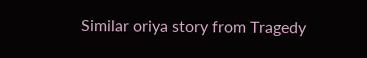Similar oriya story from Tragedy